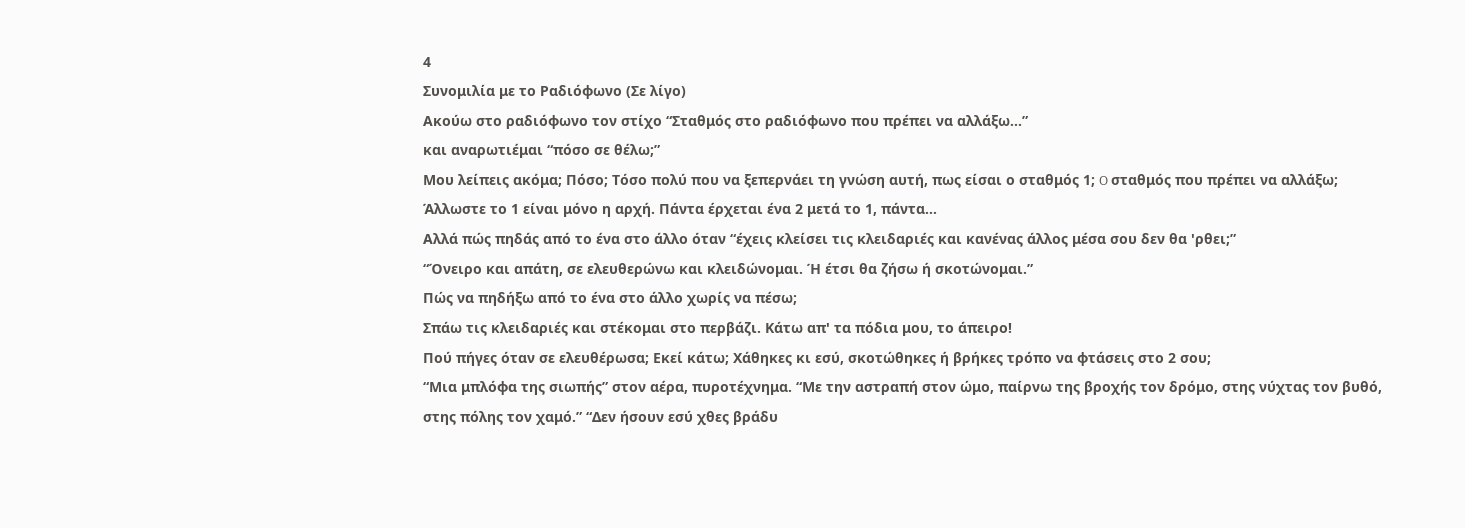4
Συνομιλία με το Ραδιόφωνο (Σε λίγο)
Ακούω στο ραδιόφωνο τον στίχο “Σταθμός στο ραδιόφωνο που πρέπει να αλλάξω...”
και αναρωτιέμαι “πόσο σε θέλω;”
Μου λείπεις ακόμα; Πόσο; Τόσο πολύ που να ξεπερνάει τη γνώση αυτή, πως είσαι ο σταθμός 1; O σταθμός που πρέπει να αλλάξω;
Άλλωστε το 1 είναι μόνο η αρχή. Πάντα έρχεται ένα 2 μετά το 1, πάντα...
Αλλά πώς πηδάς από το ένα στο άλλο όταν “έχεις κλείσει τις κλειδαριές και κανένας άλλος μέσα σου δεν θα 'ρθει;”
“Όνειρο και απάτη, σε ελευθερώνω και κλειδώνομαι. Ή έτσι θα ζήσω ή σκοτώνομαι.”
Πώς να πηδήξω από το ένα στο άλλο χωρίς να πέσω;
Σπάω τις κλειδαριές και στέκομαι στο περβάζι. Κάτω απ' τα πόδια μου, το άπειρο!
Πού πήγες όταν σε ελευθέρωσα; Εκεί κάτω; Χάθηκες κι εσύ, σκοτώθηκες ή βρήκες τρόπο να φτάσεις στο 2 σου;
“Μια μπλόφα της σιωπής” στον αέρα, πυροτέχνημα. “Με την αστραπή στον ώμο, παίρνω της βροχής τον δρόμο, στης νύχτας τον βυθό, στης πόλης τον χαμό.” “Δεν ήσουν εσύ χθες βράδυ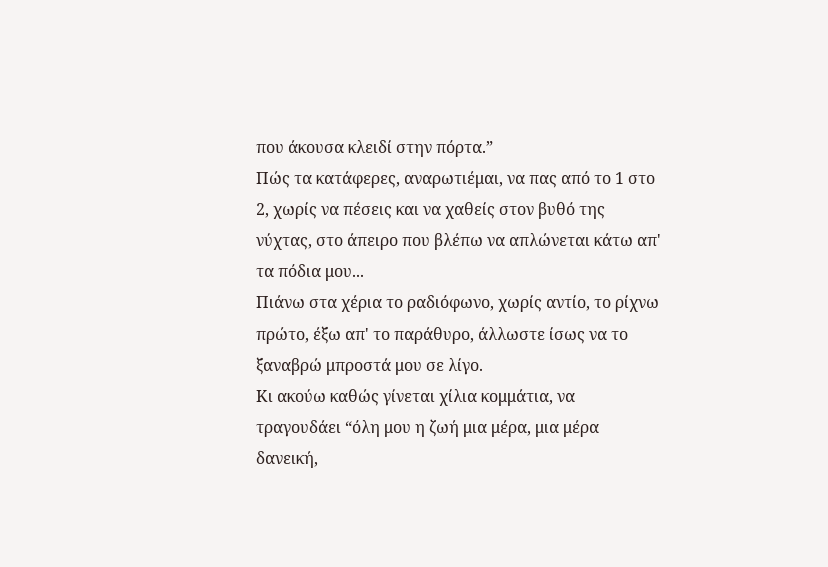που άκουσα κλειδί στην πόρτα.”
Πώς τα κατάφερες, αναρωτιέμαι, να πας από το 1 στο 2, χωρίς να πέσεις και να χαθείς στον βυθό της νύχτας, στο άπειρο που βλέπω να απλώνεται κάτω απ' τα πόδια μου...
Πιάνω στα χέρια το ραδιόφωνο, χωρίς αντίο, το ρίχνω πρώτο, έξω απ' το παράθυρο, άλλωστε ίσως να το ξαναβρώ μπροστά μου σε λίγο.
Κι ακούω καθώς γίνεται χίλια κομμάτια, να τραγουδάει “όλη μου η ζωή μια μέρα, μια μέρα δανεική,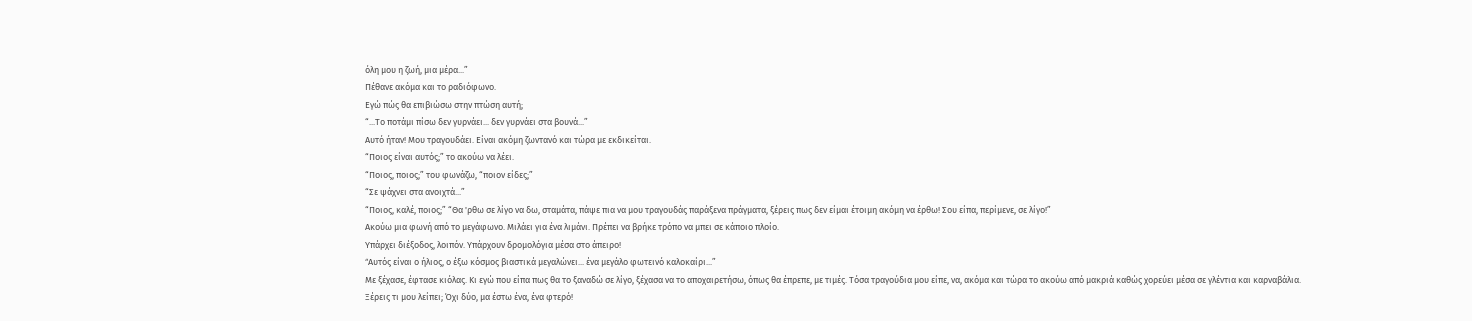όλη μου η ζωή, μια μέρα...”
Πέθανε ακόμα και το ραδιόφωνο.
Εγώ πώς θα επιβιώσω στην πτώση αυτή;
“...Το ποτάμι πίσω δεν γυρνάει... δεν γυρνάει στα βουνά...”
Αυτό ήταν! Μου τραγουδάει. Είναι ακόμη ζωντανό και τώρα με εκδικείται.
“Ποιος είναι αυτός;” το ακούω να λέει.
“Ποιος, ποιος;” του φωνάζω, “ποιον είδες;”
“Σε ψάχνει στα ανοιχτά...”
“Ποιος, καλέ, ποιος;” “Θα 'ρθω σε λίγο να δω, σταμάτα, πάψε πια να μου τραγουδάς παράξενα πράγματα, ξέρεις πως δεν είμαι έτοιμη ακόμη να έρθω! Σου είπα, περίμενε, σε λίγο!”
Aκούω μια φωνή από το μεγάφωνο. Μιλάει για ένα λιμάνι. Πρέπει να βρήκε τρόπο να μπει σε κάποιο πλοίο.
Υπάρχει διέξοδος, λοιπόν. Υπάρχουν δρομολόγια μέσα στο άπειρο!
“Aυτός είναι ο ήλιος, ο έξω κόσμος βιαστικά μεγαλώνει... ένα μεγάλο φωτεινό καλοκαίρι...”
Mε ξέχασε, έφτασε κιόλας. Κι εγώ που είπα πως θα το ξαναδώ σε λίγο, ξέχασα να το αποχαιρετήσω, όπως θα έπρεπε, με τιμές. Τόσα τραγούδια μου είπε, να, ακόμα και τώρα το ακούω από μακριά καθώς χορεύει μέσα σε γλέντια και καρναβάλια.
Ξέρεις τι μου λείπει; Όχι δύο, μα έστω ένα, ένα φτερό!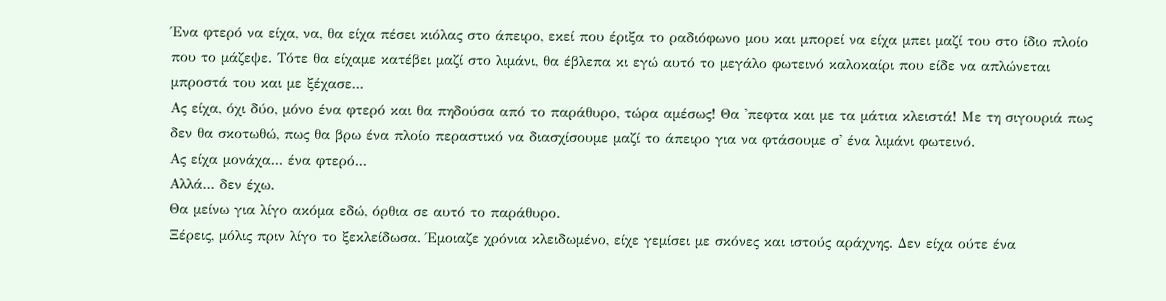Ένα φτερό να είχα, να, θα είχα πέσει κιόλας στο άπειρο, εκεί που έριξα το ραδιόφωνο μου και μπορεί να είχα μπει μαζί του στο ίδιο πλοίο που το μάζεψε. Τότε θα είχαμε κατέβει μαζί στο λιμάνι, θα έβλεπα κι εγώ αυτό το μεγάλο φωτεινό καλοκαίρι που είδε να απλώνεται μπροστά του και με ξέχασε...
Ας είχα, όχι δύο, μόνο ένα φτερό και θα πηδούσα από το παράθυρο, τώρα αμέσως! Θα 'πεφτα και με τα μάτια κλειστά! Με τη σιγουριά πως δεν θα σκοτωθώ, πως θα βρω ένα πλοίο περαστικό να διασχίσουμε μαζί το άπειρο για να φτάσουμε σ' ένα λιμάνι φωτεινό.
Ας είχα μονάχα... ένα φτερό...
Αλλά... δεν έχω.
Θα μείνω για λίγο ακόμα εδώ, όρθια σε αυτό το παράθυρο.
Ξέρεις, μόλις πριν λίγο το ξεκλείδωσα. Έμοιαζε χρόνια κλειδωμένο, είχε γεμίσει με σκόνες και ιστούς αράχνης. Δεν είχα ούτε ένα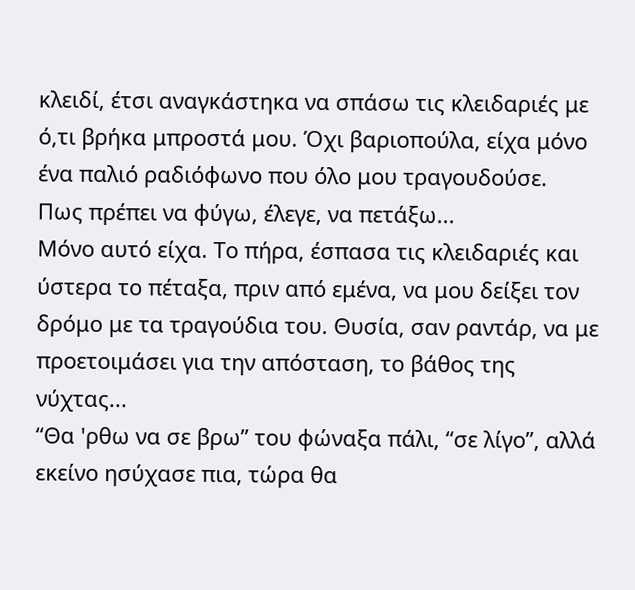κλειδί, έτσι αναγκάστηκα να σπάσω τις κλειδαριές με ό,τι βρήκα μπροστά μου. Όχι βαριοπούλα, είχα μόνο ένα παλιό ραδιόφωνο που όλο μου τραγουδούσε.
Πως πρέπει να φύγω, έλεγε, να πετάξω...
Μόνο αυτό είχα. Το πήρα, έσπασα τις κλειδαριές και ύστερα το πέταξα, πριν από εμένα, να μου δείξει τον δρόμο με τα τραγούδια του. Θυσία, σαν ραντάρ, να με προετοιμάσει για την απόσταση, το βάθος της νύχτας...
“Θα 'ρθω να σε βρω” του φώναξα πάλι, “σε λίγο”, αλλά εκείνο ησύχασε πια, τώρα θα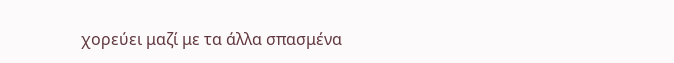χορεύει μαζί με τα άλλα σπασμένα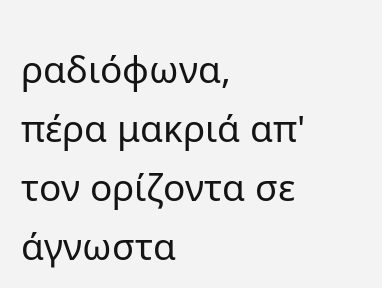ραδιόφωνα, πέρα μακριά απ' τον ορίζοντα σε άγνωστα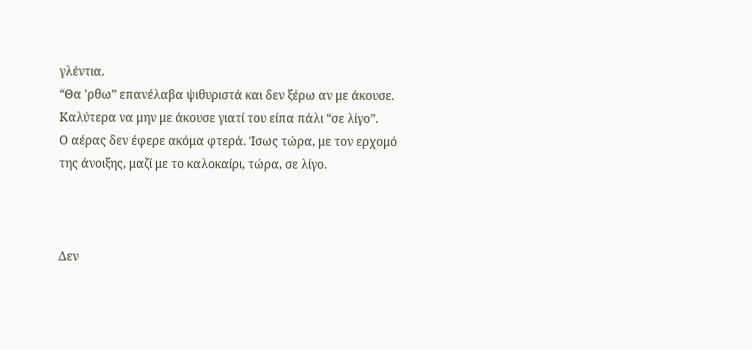γλέντια.
“Θα 'ρθω” επανέλαβα ψιθυριστά και δεν ξέρω αν με άκουσε.
Καλύτερα να μην με άκουσε γιατί του είπα πάλι “σε λίγο”.
Ο αέρας δεν έφερε ακόμα φτερά. Ίσως τώρα, με τον ερχομό της άνοιξης, μαζί με το καλοκαίρι, τώρα, σε λίγο.



Δεν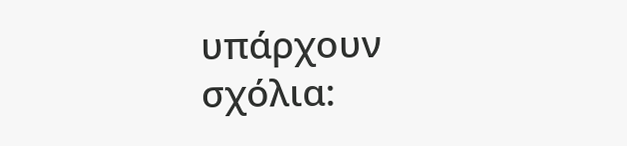υπάρχουν σχόλια: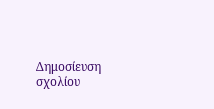Δημοσίευση σχολίου